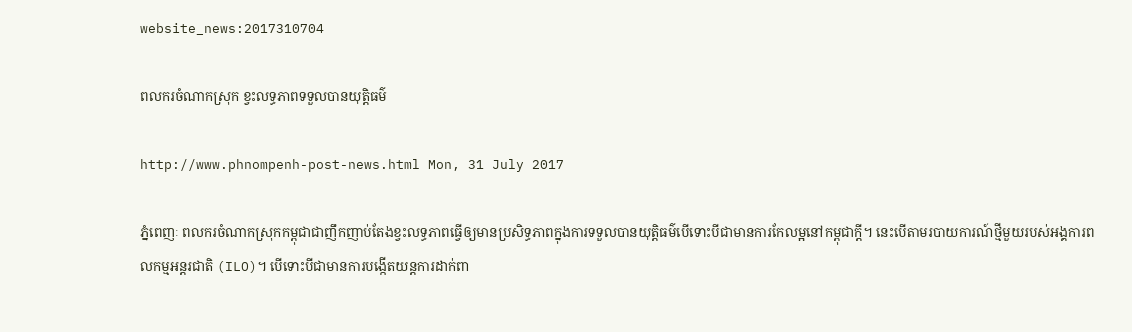website_news:2017310704

ពលករចំណាកស្រុក ខ្វះលទ្ធភាពទទួលបានយុត្តិធម៌

http://www.phnompenh-post-news.html Mon, 31 July 2017

ភ្នំពេញៈ ពលករចំណាកស្រុកកម្ពុជាជាញឹកញាប់តែងខ្វះលទ្ធភាពធ្វើឲ្យមានប្រសិទ្ធភាពក្នុងការទទួលបានយុត្តិធម៌បើទោះបីជាមានការកែលម្អនៅកម្ពុជាក្ដី។ នេះបើតាមរបាយការណ៍ថ្មីមួយរបស់អង្គការពលកម្មអន្តរជាតិ (ILO)។ បើទោះបីជាមានការបង្កើតយន្តការដាក់ពា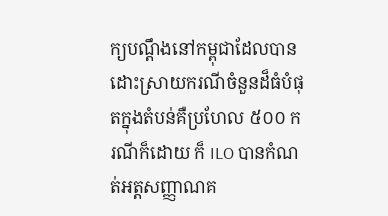ក្យបណ្តឹងនៅកម្ពុជាដែលបានដោះស្រាយករណីចំនួនដ៏ធំបំផុតក្នុងតំបន់គឺប្រហែល ៥០០ ករណីក៏ដោយ ក៏ ILO បានកំណត់អត្តសញ្ញាណគ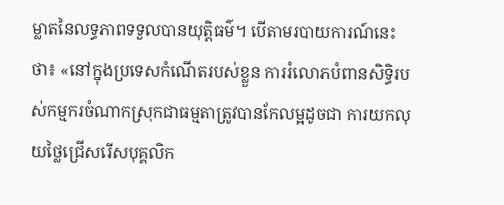ម្លាតនៃលទ្ធភាពទទួលបានយុត្តិធម៌។ បើតាមរបាយការណ៍នេះថា៖ «នៅក្នុងប្រទេសកំណើតរបស់ខ្លួន ការរំលោភបំពានសិទ្ធិរបស់កម្មករចំណាកស្រុកជាធម្មតាត្រូវបានកែលម្អដូចជា ការយកលុយថ្លៃជ្រើសរើសបុគ្គលិក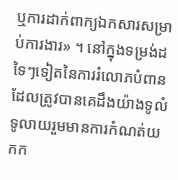ឬការដាក់ពាក្យឯកសារសម្រាប់ការងារ» ។ នៅក្នុងទម្រង់ដទៃៗទៀតនៃការរំលោភបំពានដែលត្រូវបានគេដឹងយ៉ាងទូលំទូលាយរួមមានការកំណត់យកក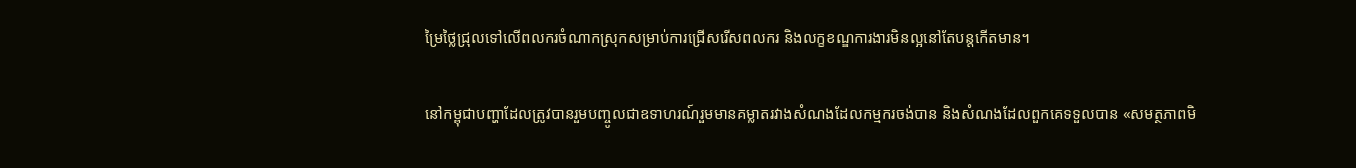ម្រៃថ្លៃជ្រុលទៅលើពលករចំណាកស្រុកសម្រាប់ការជ្រើសរើសពលករ និងលក្ខខណ្ឌការងារមិនល្អនៅតែបន្តកើតមាន។

នៅកម្ពុជាបញ្ហាដែលត្រូវបានរួមបញ្ចូលជាឧទាហរណ៍រួមមានគម្លាតរវាងសំណងដែលកម្មករចង់បាន និងសំណងដែលពួកគេទទួលបាន «សមត្ថភាពមិ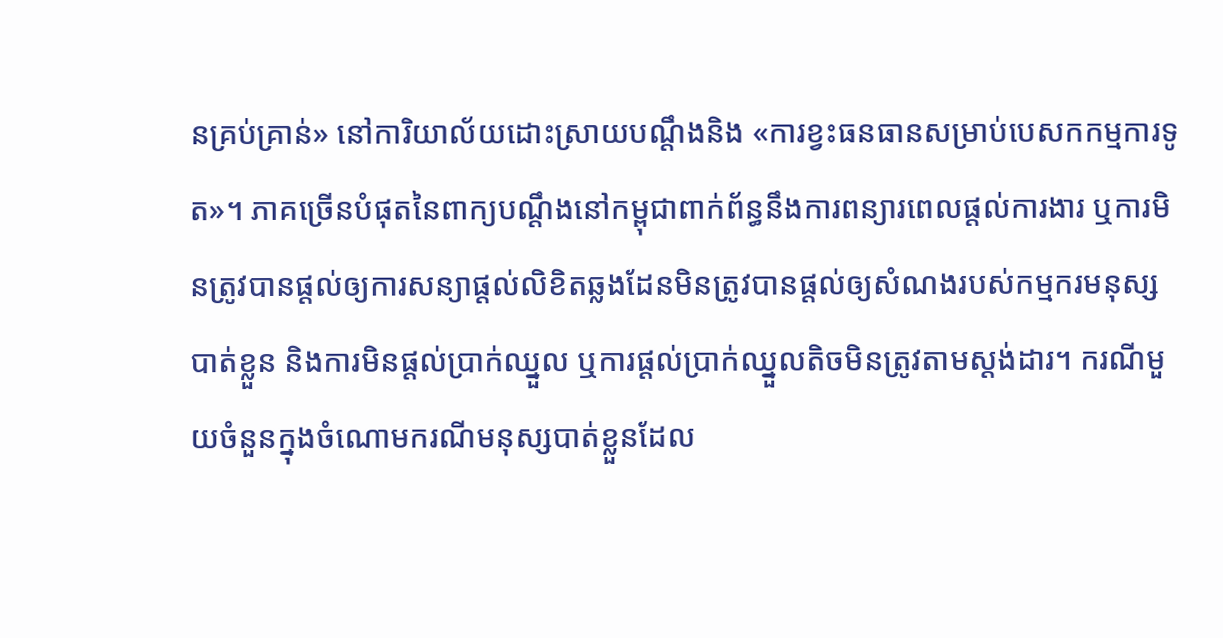នគ្រប់គ្រាន់» នៅការិយាល័យដោះស្រាយបណ្តឹងនិង «ការខ្វះធនធានសម្រាប់បេសកកម្មការទូត»។ ភាគច្រើនបំផុតនៃពាក្យបណ្តឹងនៅកម្ពុជាពាក់ព័ន្ធនឹងការពន្យារពេលផ្តល់ការងារ ឬការមិនត្រូវបានផ្តល់ឲ្យការសន្យាផ្តល់លិខិតឆ្លងដែនមិនត្រូវបានផ្តល់ឲ្យសំណងរបស់កម្មករមនុស្សបាត់ខ្លួន និងការមិនផ្តល់ប្រាក់ឈ្នួល ឬការផ្តល់ប្រាក់ឈ្នួលតិចមិនត្រូវតាមស្តង់ដារ។ ករណីមួយចំនួនក្នុងចំណោមករណីមនុស្សបាត់ខ្លួនដែល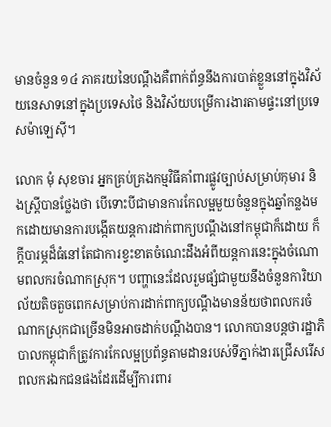មានចំនួន ១៤ ភាគរយនៃបណ្តឹងគឺពាក់ព័ន្ធនឹងការបាត់ខ្លួននៅក្នុងវិស័យនេសាទនៅក្នុងប្រទេសថៃ និងវិស័យបម្រើការងារតាមផ្ទះនៅប្រទេសម៉ាឡេស៊ី។

លោក មុំ សុខចារ អ្នកគ្រប់គ្រងកម្មវិធីគាំពារផ្លូវច្បាប់សម្រាប់កុមារ និងស្ត្រីបានថ្លែងថា បើទោះបីជាមានការកែលម្អមួយចំនួនក្នុងឆ្នាំកន្លងមកដោយមានការបង្កើតយន្តការដាក់ពាក្យបណ្តឹងនៅកម្ពុជាក៏ដោយ ក៏ក្តីបារម្ភដ៏ធំនៅតែជាការខ្វះខាតចំណេះដឹងអំពីយន្តការនេះក្នុងចំណោមពលករចំណាកស្រុក។ បញ្ហានេះដែលរួមផ្សំជាមួយនឹងចំនួនការិយាល័យតិចតួចពេកសម្រាប់ការដាក់ពាក្យបណ្តឹងមានន័យថាពលករចំណាកស្រុកជាច្រើនមិនអាចដាក់បណ្តឹងបាន។ លោកបានបន្តថារដ្ឋាភិបាលកម្ពុជាក៏ត្រូវការកែលម្អប្រព័ន្ធតាមដានរបស់ទីភ្នាក់ងារជ្រើសរើសពលករឯកជនផងដែរដើម្បីការពារ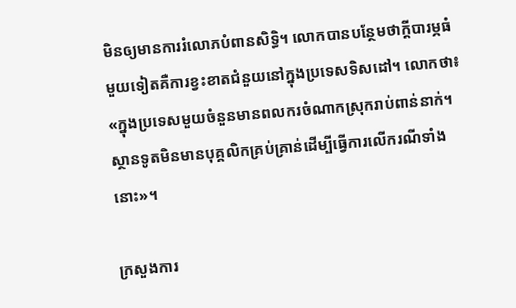មិនឲ្យមានការរំលោភបំពានសិទ្ធិ។ លោកបានបន្ថែមថាក្តីបារម្ភធំមួយទៀតគឺការខ្វះខាតជំនួយនៅក្នុងប្រទេសទិសដៅ។ លោកថា៖ «ក្នុងប្រទេសមួយចំនួនមានពលករចំណាកស្រុករាប់ពាន់នាក់។ ស្ថានទូតមិនមានបុគ្គលិកគ្រប់គ្រាន់ដើម្បីធ្វើការលើករណីទាំងនោះ»។

ក្រសួងការ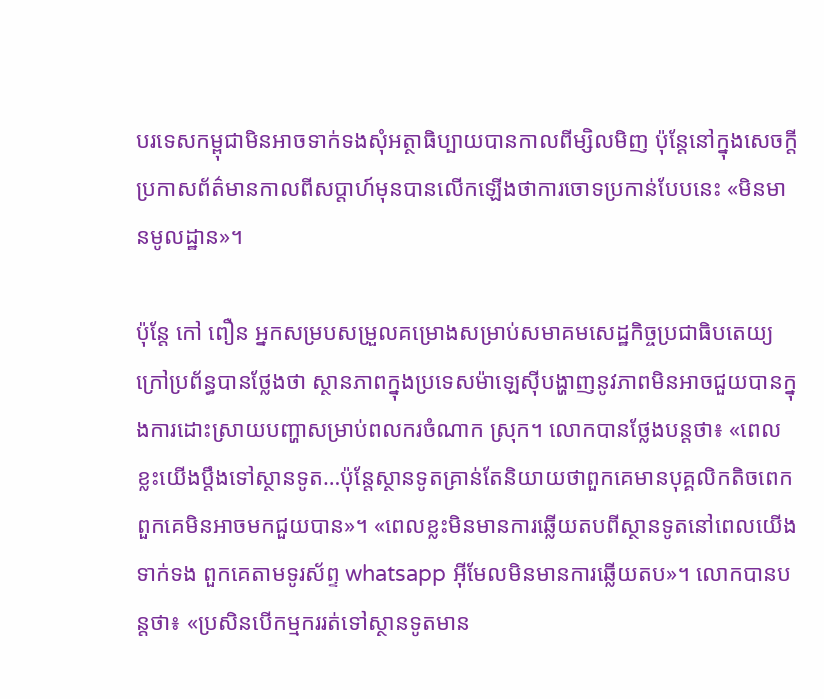បរទេសកម្ពុជាមិនអាចទាក់ទងសុំអត្ថាធិប្បាយបានកាលពីម្សិលមិញ ប៉ុន្តែនៅក្នុងសេចក្តីប្រកាសព័ត៌មានកាលពីសប្តាហ៍មុនបានលើកឡើងថាការចោទប្រកាន់បែបនេះ «មិនមានមូលដ្ឋាន»។

ប៉ុន្តែ កៅ ពឿន អ្នកសម្របសម្រួលគម្រោងសម្រាប់សមាគមសេដ្ឋកិច្ចប្រជាធិបតេយ្យក្រៅប្រព័ន្ធបានថ្លែងថា ស្ថានភាពក្នុងប្រទេសម៉ាឡេស៊ីបង្ហាញនូវភាពមិនអាចជួយបានក្នុងការដោះស្រាយបញ្ហាសម្រាប់ពលករចំណាក ស្រុក។ លោកបានថ្លែងបន្តថា៖ «ពេលខ្លះយើងប្តឹងទៅស្ថានទូត…ប៉ុន្តែស្ថានទូតគ្រាន់តែនិយាយថាពួកគេមានបុគ្គលិកតិចពេក ពួកគេមិនអាចមកជួយបាន»។ «ពេលខ្លះមិនមានការឆ្លើយតបពីស្ថានទូតនៅពេលយើងទាក់ទង ពួកគេតាមទូរស័ព្ទ whatsapp អ៊ីមែលមិនមានការឆ្លើយតប»។ លោកបានបន្តថា៖ «ប្រសិនបើកម្មកររត់ទៅស្ថានទូតមាន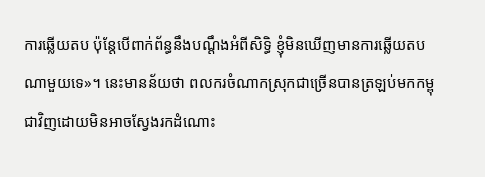ការឆ្លើយតប ប៉ុន្តែបើពាក់ព័ន្ធនឹងបណ្តឹងអំពីសិទ្ធិ ខ្ញុំមិនឃើញមានការឆ្លើយតបណាមួយទេ»។ នេះមានន័យថា ពលករចំណាកស្រុកជាច្រើនបានត្រឡប់មកកម្ពុជាវិញដោយមិនអាចស្វែងរកដំណោះ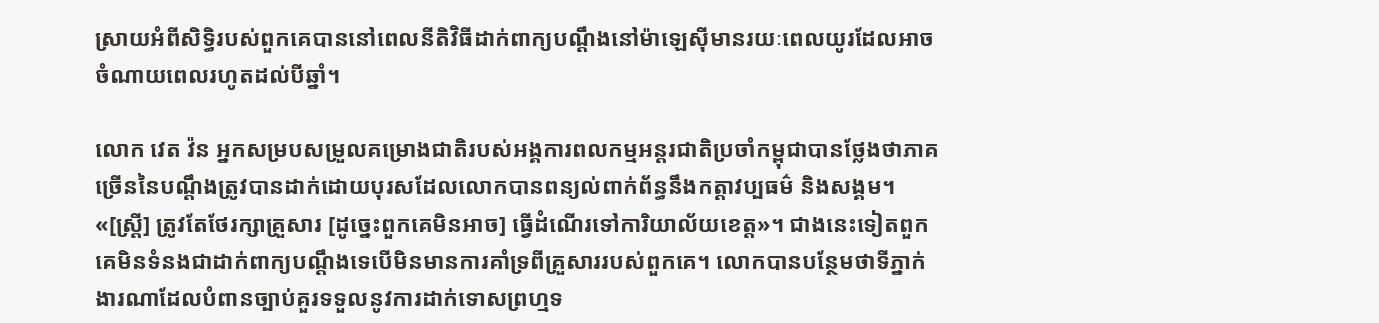ស្រាយអំពីសិទ្ធិរបស់ពួកគេបាននៅពេលនីតិវិធីដាក់ពាក្យបណ្តឹងនៅម៉ាឡេស៊ីមានរយៈពេលយូរដែលអាចចំណាយពេលរហូតដល់បីឆ្នាំ។

លោក វេត វ៉ន អ្នកសម្របសម្រួលគម្រោងជាតិរបស់អង្គការពលកម្មអន្តរជាតិប្រចាំកម្ពុជាបានថ្លែងថាភាគច្រើននៃបណ្តឹងត្រូវបានដាក់ដោយបុរសដែលលោកបានពន្យល់ពាក់ព័ន្ធនឹងកត្តាវប្បធម៌ និងសង្គម។ «[ស្ត្រី] ត្រូវតែថែរក្សាគ្រួសារ [ដូច្នេះពួកគេមិនអាច] ធ្វើដំណើរទៅការិយាល័យខេត្ត»។ ជាងនេះទៀតពួកគេមិនទំនងជាដាក់ពាក្យបណ្តឹងទេបើមិនមានការគាំទ្រពីគ្រួសាររបស់ពួកគេ។ លោកបានបន្ថែមថាទីភ្នាក់ងារណាដែលបំពានច្បាប់គួរទទួលនូវការដាក់ទោសព្រហ្មទ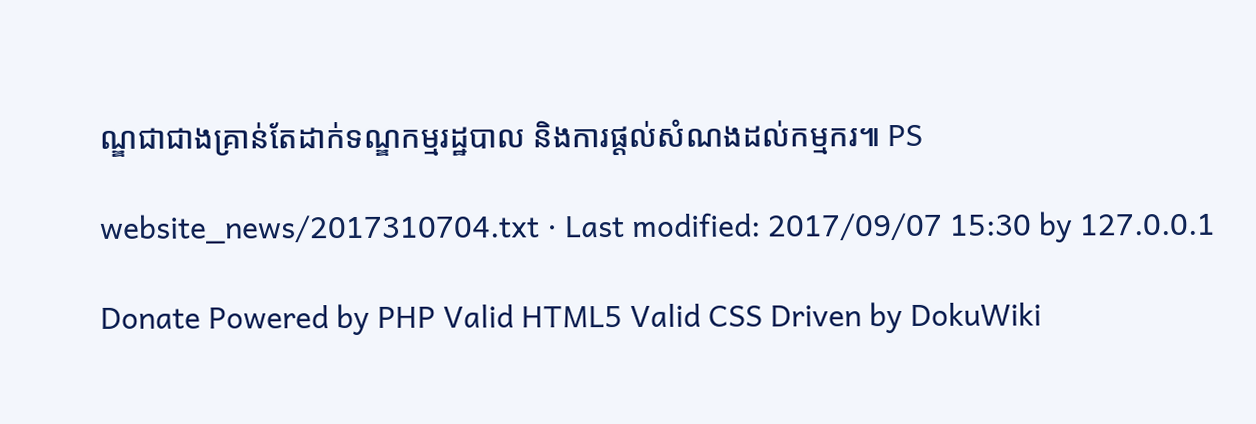ណ្ឌជាជាងគ្រាន់តែដាក់ទណ្ឌកម្មរដ្ឋបាល និងការផ្តល់សំណងដល់កម្មករ៕ PS

website_news/2017310704.txt · Last modified: 2017/09/07 15:30 by 127.0.0.1

Donate Powered by PHP Valid HTML5 Valid CSS Driven by DokuWiki